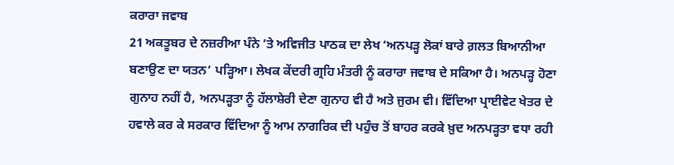ਕਰਾਰਾ ਜਵਾਬ
21 ਅਕਤੂਬਰ ਦੇ ਨਜ਼ਰੀਆ ਪੰਨੇ ’ਤੇ ਅਵਿਜੀਤ ਪਾਠਕ ਦਾ ਲੇਖ ‘ਅਨਪੜ੍ਹ ਲੋਕਾਂ ਬਾਰੇ ਗ਼ਲਤ ਬਿਆਨੀਆ ਬਣਾਉਣ ਦਾ ਯਤਨ’ ਪੜ੍ਹਿਆ। ਲੇਖਕ ਕੇਂਦਰੀ ਗ੍ਰਹਿ ਮੰਤਰੀ ਨੂੰ ਕਰਾਰਾ ਜਵਾਬ ਦੇ ਸਕਿਆ ਹੈ। ਅਨਪੜ੍ਹ ਹੋਣਾ ਗੁਨਾਹ ਨਹੀਂ ਹੈ, ਅਨਪੜ੍ਹਤਾ ਨੂੰ ਹੱਲਾਸ਼ੇਰੀ ਦੇਣਾ ਗੁਨਾਹ ਵੀ ਹੈ ਅਤੇ ਜੁਰਮ ਵੀ। ਵਿੱਦਿਆ ਪ੍ਰਾਈਵੇਟ ਖੇਤਰ ਦੇ ਹਵਾਲੇ ਕਰ ਕੇ ਸਰਕਾਰ ਵਿੱਦਿਆ ਨੂੰ ਆਮ ਨਾਗਰਿਕ ਦੀ ਪਹੁੰਚ ਤੋਂ ਬਾਹਰ ਕਰਕੇ ਖ਼ੁਦ ਅਨਪੜ੍ਹਤਾ ਵਧਾ ਰਹੀ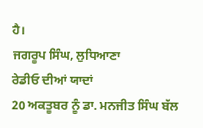ਹੈ।
ਜਗਰੂਪ ਸਿੰਘ, ਲੁਧਿਆਣਾ
ਰੇਡੀਓ ਦੀਆਂ ਯਾਦਾਂ
20 ਅਕਤੂਬਰ ਨੂੰ ਡਾ. ਮਨਜੀਤ ਸਿੰਘ ਬੱਲ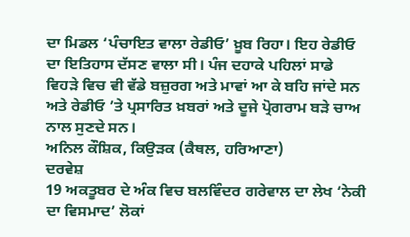ਦਾ ਮਿਡਲ ‘ਪੰਚਾਇਤ ਵਾਲਾ ਰੇਡੀਓ’ ਖ਼ੂਬ ਰਿਹਾ। ਇਹ ਰੇਡੀਓ ਦਾ ਇਤਿਹਾਸ ਦੱਸਣ ਵਾਲਾ ਸੀ। ਪੰਜ ਦਹਾਕੇ ਪਹਿਲਾਂ ਸਾਡੇ ਵਿਹੜੇ ਵਿਚ ਵੀ ਵੱਡੇ ਬਜ਼ੁਰਗ ਅਤੇ ਮਾਵਾਂ ਆ ਕੇ ਬਹਿ ਜਾਂਦੇ ਸਨ ਅਤੇ ਰੇਡੀਓ ’ਤੇ ਪ੍ਰਸਾਰਿਤ ਖ਼ਬਰਾਂ ਅਤੇ ਦੂਜੇ ਪ੍ਰੋਗਰਾਮ ਬੜੇ ਚਾਅ ਨਾਲ ਸੁਣਦੇ ਸਨ।
ਅਨਿਲ ਕੌਸ਼ਿਕ, ਕਿਉੜਕ (ਕੈਥਲ, ਹਰਿਆਣਾ)
ਦਰਵੇਸ਼
19 ਅਕਤੂਬਰ ਦੇ ਅੰਕ ਵਿਚ ਬਲਵਿੰਦਰ ਗਰੇਵਾਲ ਦਾ ਲੇਖ ‘ਨੇਕੀ ਦਾ ਵਿਸਮਾਦ’ ਲੋਕਾਂ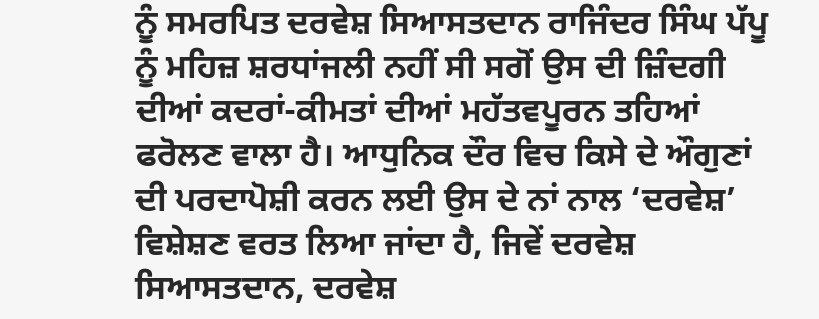ਨੂੰ ਸਮਰਪਿਤ ਦਰਵੇਸ਼ ਸਿਆਸਤਦਾਨ ਰਾਜਿੰਦਰ ਸਿੰਘ ਪੱਪੂ ਨੂੰ ਮਹਿਜ਼ ਸ਼ਰਧਾਂਜਲੀ ਨਹੀਂ ਸੀ ਸਗੋਂ ਉਸ ਦੀ ਜ਼ਿੰਦਗੀ ਦੀਆਂ ਕਦਰਾਂ-ਕੀਮਤਾਂ ਦੀਆਂ ਮਹੱਤਵਪੂਰਨ ਤਹਿਆਂ ਫਰੋਲਣ ਵਾਲਾ ਹੈ। ਆਧੁਨਿਕ ਦੌਰ ਵਿਚ ਕਿਸੇ ਦੇ ਔਗੁਣਾਂ ਦੀ ਪਰਦਾਪੋਸ਼ੀ ਕਰਨ ਲਈ ਉਸ ਦੇ ਨਾਂ ਨਾਲ ‘ਦਰਵੇਸ਼’ ਵਿਸ਼ੇਸ਼ਣ ਵਰਤ ਲਿਆ ਜਾਂਦਾ ਹੈ, ਜਿਵੇਂ ਦਰਵੇਸ਼ ਸਿਆਸਤਦਾਨ, ਦਰਵੇਸ਼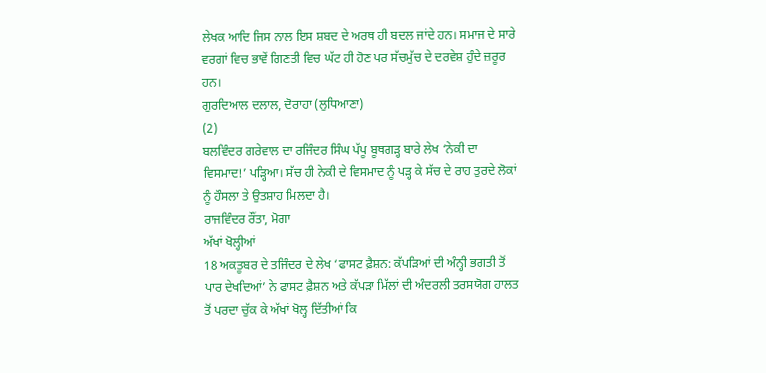ਲੇਖਕ ਆਦਿ ਜਿਸ ਨਾਲ ਇਸ ਸ਼ਬਦ ਦੇ ਅਰਥ ਹੀ ਬਦਲ ਜਾਂਦੇ ਹਨ। ਸਮਾਜ ਦੇ ਸਾਰੇ ਵਰਗਾਂ ਵਿਚ ਭਾਵੇਂ ਗਿਣਤੀ ਵਿਚ ਘੱਟ ਹੀ ਹੋਣ ਪਰ ਸੱਚਮੁੱਚ ਦੇ ਦਰਵੇਸ਼ ਹੁੰਦੇ ਜ਼ਰੂਰ ਹਨ।
ਗੁਰਦਿਆਲ ਦਲਾਲ, ਦੋਰਾਹਾ (ਲੁਧਿਆਣਾ)
(2)
ਬਲਵਿੰਦਰ ਗਰੇਵਾਲ ਦਾ ਰਜਿੰਦਰ ਸਿੰਘ ਪੱਪੂ ਬੂਥਗੜ੍ਹ ਬਾਰੇ ਲੇਖ ‘ਨੇਕੀ ਦਾ ਵਿਸਮਾਦ!’ ਪੜ੍ਹਿਆ। ਸੱਚ ਹੀ ਨੇਕੀ ਦੇ ਵਿਸਮਾਦ ਨੂੰ ਪੜ੍ਹ ਕੇ ਸੱਚ ਦੇ ਰਾਹ ਤੁਰਦੇ ਲੋਕਾਂ ਨੂੰ ਹੌਸਲਾ ਤੇ ਉਤਸ਼ਾਹ ਮਿਲਦਾ ਹੈ।
ਰਾਜਵਿੰਦਰ ਰੌਂਤਾ, ਮੋਗਾ
ਅੱਖਾਂ ਖੋਲ੍ਹੀਆਂ
18 ਅਕਤੂਬਰ ਦੇ ਤਜਿੰਦਰ ਦੇ ਲੇਖ ‘ਫਾਸਟ ਫ਼ੈਸ਼ਨ: ਕੱਪੜਿਆਂ ਦੀ ਅੰਨ੍ਹੀ ਭਗਤੀ ਤੋਂ ਪਾਰ ਦੇਖਦਿਆਂ’ ਨੇ ਫਾਸਟ ਫ਼ੈਸ਼ਨ ਅਤੇ ਕੱਪੜਾ ਮਿੱਲਾਂ ਦੀ ਅੰਦਰਲੀ ਤਰਸਯੋਗ ਹਾਲਤ ਤੋਂ ਪਰਦਾ ਚੁੱਕ ਕੇ ਅੱਖਾਂ ਖੋਲ੍ਹ ਦਿੱਤੀਆਂ ਕਿ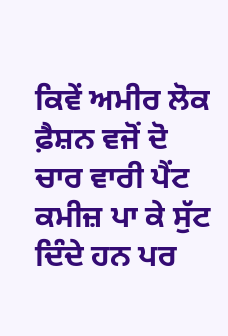ਕਿਵੇਂ ਅਮੀਰ ਲੋਕ ਫ਼ੈਸ਼ਨ ਵਜੋਂ ਦੋ ਚਾਰ ਵਾਰੀ ਪੈਂਟ ਕਮੀਜ਼ ਪਾ ਕੇ ਸੁੱਟ ਦਿੰਦੇ ਹਨ ਪਰ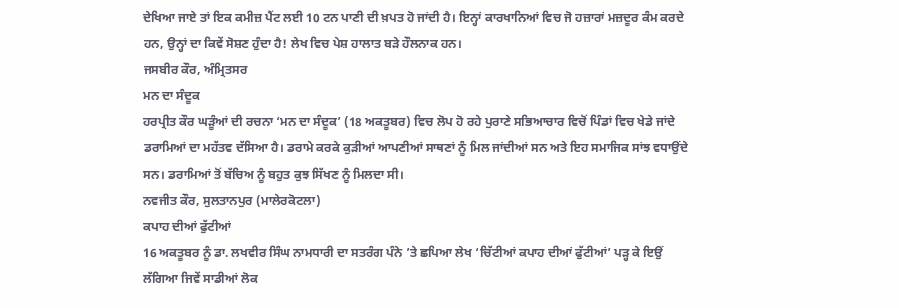ਦੇਖਿਆ ਜਾਏ ਤਾਂ ਇਕ ਕਮੀਜ਼ ਪੈਂਟ ਲਈ 10 ਟਨ ਪਾਣੀ ਦੀ ਖ਼ਪਤ ਹੋ ਜਾਂਦੀ ਹੈ। ਇਨ੍ਹਾਂ ਕਾਰਖਾਨਿਆਂ ਵਿਚ ਜੋ ਹਜ਼ਾਰਾਂ ਮਜ਼ਦੂਰ ਕੰਮ ਕਰਦੇ ਹਨ, ਉਨ੍ਹਾਂ ਦਾ ਕਿਵੇਂ ਸੋਸ਼ਣ ਹੁੰਦਾ ਹੈ! ਲੇਖ ਵਿਚ ਪੇਸ਼ ਹਾਲਾਤ ਬੜੇ ਹੌਲਨਾਕ ਹਨ।
ਜਸਬੀਰ ਕੌਰ, ਅੰਮ੍ਰਿਤਸਰ
ਮਨ ਦਾ ਸੰਦੂਕ
ਹਰਪ੍ਰੀਤ ਕੌਰ ਘੜੂੰਆਂ ਦੀ ਰਚਨਾ ‘ਮਨ ਦਾ ਸੰਦੂਕ’ (18 ਅਕਤੂਬਰ) ਵਿਚ ਲੋਪ ਹੋ ਰਹੇ ਪੁਰਾਣੇ ਸਭਿਆਚਾਰ ਵਿਚੋਂ ਪਿੰਡਾਂ ਵਿਚ ਖੇਡੇ ਜਾਂਦੇ ਡਰਾਮਿਆਂ ਦਾ ਮਹੱਤਵ ਦੱਸਿਆ ਹੈ। ਡਰਾਮੇ ਕਰਕੇ ਕੁੜੀਆਂ ਆਪਣੀਆਂ ਸਾਥਣਾਂ ਨੂੰ ਮਿਲ ਜਾਂਦੀਆਂ ਸਨ ਅਤੇ ਇਹ ਸਮਾਜਿਕ ਸਾਂਝ ਵਧਾਉਂਦੇ ਸਨ। ਡਰਾਮਿਆਂ ਤੋਂ ਬੱਚਿਅ ਨੂੰ ਬਹੁਤ ਕੁਝ ਸਿੱਖਣ ਨੂੰ ਮਿਲਦਾ ਸੀ।
ਨਵਜੀਤ ਕੌਰ, ਸੁਲਤਾਨਪੁਰ (ਮਾਲੇਰਕੋਟਲਾ)
ਕਪਾਹ ਦੀਆਂ ਫੁੱਟੀਆਂ
16 ਅਕਤੂਬਰ ਨੂੰ ਡਾ. ਲਖਵੀਰ ਸਿੰਘ ਨਾਮਧਾਰੀ ਦਾ ਸਤਰੰਗ ਪੰਨੇ ’ਤੇ ਛਪਿਆ ਲੇਖ ‘ਚਿੱਟੀਆਂ ਕਪਾਹ ਦੀਆਂ ਫੁੱਟੀਆਂ’ ਪੜ੍ਹ ਕੇ ਇਉਂ ਲੱਗਿਆ ਜਿਵੇਂ ਸਾਡੀਆਂ ਲੋਕ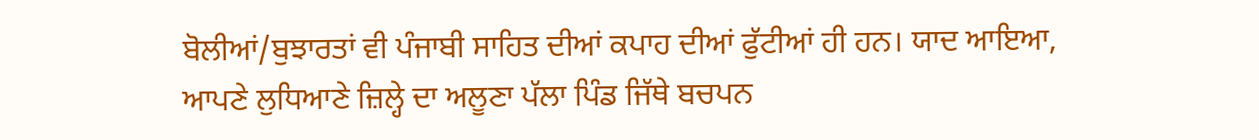ਬੋਲੀਆਂ/ਬੁਝਾਰਤਾਂ ਵੀ ਪੰਜਾਬੀ ਸਾਹਿਤ ਦੀਆਂ ਕਪਾਹ ਦੀਆਂ ਫੁੱਟੀਆਂ ਹੀ ਹਨ। ਯਾਦ ਆਇਆ, ਆਪਣੇ ਲੁਧਿਆਣੇ ਜ਼ਿਲ੍ਹੇ ਦਾ ਅਲੂਣਾ ਪੱਲਾ ਪਿੰਡ ਜਿੱਥੇ ਬਚਪਨ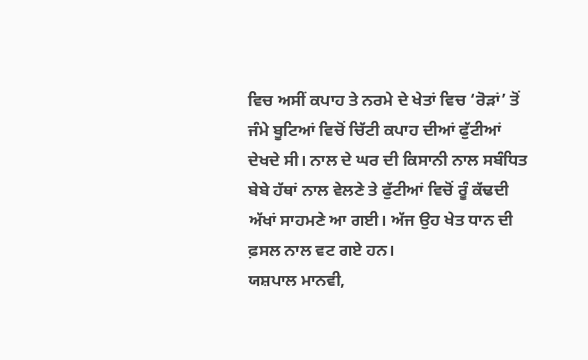ਵਿਚ ਅਸੀਂ ਕਪਾਹ ਤੇ ਨਰਮੇ ਦੇ ਖੇਤਾਂ ਵਿਚ ‘ਰੋੜਾਂ’ ਤੋਂ ਜੰਮੇ ਬੂਟਿਆਂ ਵਿਚੋਂ ਚਿੱਟੀ ਕਪਾਹ ਦੀਆਂ ਫੁੱਟੀਆਂ ਦੇਖਦੇ ਸੀ। ਨਾਲ ਦੇ ਘਰ ਦੀ ਕਿਸਾਨੀ ਨਾਲ ਸਬੰਧਿਤ ਬੇਬੇ ਹੱਥਾਂ ਨਾਲ ਵੇਲਣੇ ਤੇ ਫੁੱਟੀਆਂ ਵਿਚੋਂ ਰੂੰ ਕੱਢਦੀ ਅੱਖਾਂ ਸਾਹਮਣੇ ਆ ਗਈ। ਅੱਜ ਉਹ ਖੇਤ ਧਾਨ ਦੀ ਫ਼ਸਲ ਨਾਲ ਵਟ ਗਏ ਹਨ।
ਯਸ਼ਪਾਲ ਮਾਨਵੀ,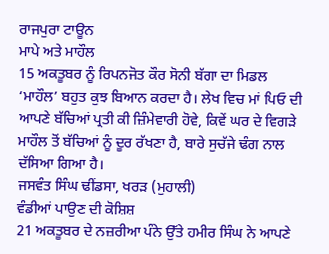ਰਾਜਪੁਰਾ ਟਾਊਨ
ਮਾਪੇ ਅਤੇ ਮਾਹੌਲ
15 ਅਕਤੂਬਰ ਨੂੰ ਰਿਪਨਜੋਤ ਕੌਰ ਸੋਨੀ ਬੱਗਾ ਦਾ ਮਿਡਲ ‘ਮਾਹੌਲ’ ਬਹੁਤ ਕੁਝ ਬਿਆਨ ਕਰਦਾ ਹੈ। ਲੇਖ ਵਿਚ ਮਾਂ ਪਿਓ ਦੀ ਆਪਣੇ ਬੱਚਿਆਂ ਪ੍ਰਤੀ ਕੀ ਜ਼ਿੰਮੇਵਾਰੀ ਹੋਵੇ, ਕਿਵੇਂ ਘਰ ਦੇ ਵਿਗੜੇ ਮਾਹੌਲ ਤੋਂ ਬੱਚਿਆਂ ਨੂੰ ਦੂਰ ਰੱਖਣਾ ਹੈ, ਬਾਰੇ ਸੁਚੱਜੇ ਢੰਗ ਨਾਲ ਦੱਸਿਆ ਗਿਆ ਹੈ।
ਜਸਵੰਤ ਸਿੰਘ ਢੀਂਡਸਾ, ਖਰੜ (ਮੁਹਾਲੀ)
ਵੰਡੀਆਂ ਪਾਉਣ ਦੀ ਕੋਸ਼ਿਸ਼
21 ਅਕਤੂਬਰ ਦੇ ਨਜ਼ਰੀਆ ਪੰਨੇ ਉੱਤੇ ਹਮੀਰ ਸਿੰਘ ਨੇ ਆਪਣੇ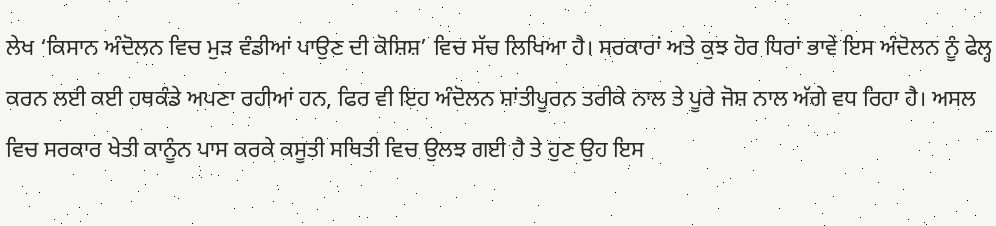ਲੇਖ ‘ਕਿਸਾਨ ਅੰਦੋਲਨ ਵਿਚ ਮੁੜ ਵੰਡੀਆਂ ਪਾਉਣ ਦੀ ਕੋਸ਼ਿਸ਼’ ਵਿਚ ਸੱਚ ਲਿਖਿਆ ਹੈ। ਸਰਕਾਰਾਂ ਅਤੇ ਕੁਝ ਹੋਰ ਧਿਰਾਂ ਭਾਵੇਂ ਇਸ ਅੰਦੋਲਨ ਨੂੰ ਫੇਲ੍ਹ ਕਰਨ ਲਈ ਕਈ ਹਥਕੰਡੇ ਅਪਣਾ ਰਹੀਆਂ ਹਨ, ਫਿਰ ਵੀ ਇਹ ਅੰਦੋਲਨ ਸ਼ਾਂਤੀਪੂਰਨ ਤਰੀਕੇ ਨਾਲ ਤੇ ਪੂਰੇ ਜੋਸ਼ ਨਾਲ ਅੱਗੇ ਵਧ ਰਿਹਾ ਹੈ। ਅਸਲ ਵਿਚ ਸਰਕਾਰ ਖੇਤੀ ਕਾਨੂੰਨ ਪਾਸ ਕਰਕੇ ਕਸੂਤੀ ਸਥਿਤੀ ਵਿਚ ਉਲਝ ਗਈ ਹੈ ਤੇ ਹੁਣ ਉਹ ਇਸ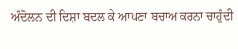ਅੰਦੋਲਨ ਦੀ ਦਿਸ਼ਾ ਬਦਲ ਕੇ ਆਪਣਾ ਬਚਾਅ ਕਰਨਾ ਚਾਹੁੰਦੀ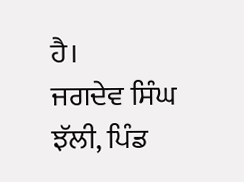ਹੈ।
ਜਗਦੇਵ ਸਿੰਘ ਝੱਲੀ, ਪਿੰਡ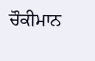ਚੌਕੀਮਾਨ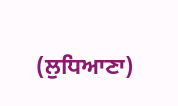(ਲੁਧਿਆਣਾ)